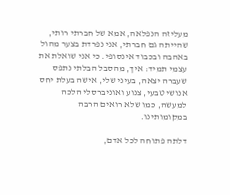מעליזה הנפלאה, אמא של חברתי רותי, שהייתה גם חברתי, אני נפרדת בצער מהול באהבה ובכבוד אינסופי. כי אני שואלת את עצמי תמיד: איך, מהסבל הבלתי נתפס שעברה יצאה, בעיני שלי, אישה בעלת יחס אנושי טבעי, צנוע ואוניברסלי הלכה למעשה, כמו שלא רואים הרבה במקומותינו.

דלתה פתוחה לכל אדם,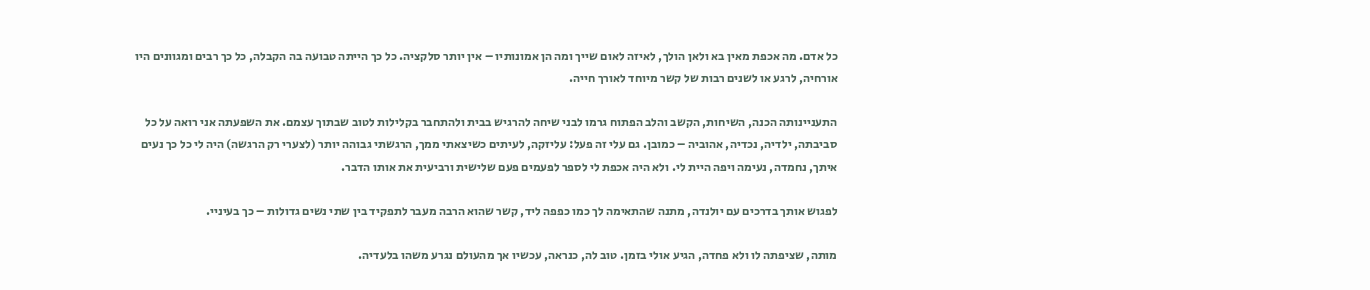כל אדם. מה אכפת מאין בא ולאן הולך, לאיזה לאום שייך ומה הן אמונותיו – אין יותר סלקציה. כל כך הייתה טבועה בה הקבלה, כל כך רבים ומגוונים היו אורחיה, לרגע או לשנים רבות של קשר מיוחד לאורך חייה.

התעניינותה הכנה, השיחות, הקשב והלב הפתוח גרמו לבני שיחה להרגיש בבית ולהתחבר בקלילות לטוב שבתוך עצמם. את השפעתה אני רואה על כל סביבתה, ילדיה, נכדיה, אהוביה – כמובן. גם עלי זה פעל: עליזקה, לעיתים כשיצאתי ממך, הרגשתי גבוהה יותר (לצערי רק הרגשה) היה לי כל כך נעים איתך, נחמדה, נעימה ויפה היית לי. ולא היה אכפת לי לספר לפעמים פעם שלישית ורביעית את אותו הדבר.

לפגוש אותך בדרכים עם יולנדה, מתנה שהתאימה לך כמו כפפה ליד, קשר שהוא הרבה מעבר לתפקיד בין שתי נשים גדולות – כך בעיניי.

מותה, שציפתה לו ולא פחדה, הגיע אולי בזמן. טוב לה, כנראה, עכשיו אך מהעולם נגרע משהו בלעדיה.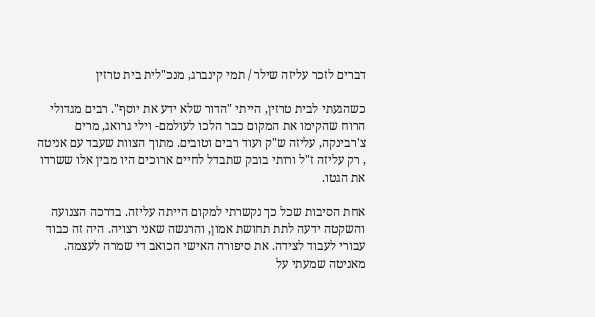דברים לזכר עליזה שילר / תמי קינברג, מנכ"לית בית טרזין

כשהגעתי לבית טרזין, הייתי "הדור שלא ידע את יוסף". רבים מגדולי הרוח שהקימו את המקום כבר הלכו לעולמם- וילי גרואג, מרים צ'רבינקה, עליזה ש"ק ועוד רבים וטובים. מתוך הצוות שעבד עם אניטה , רק עליזה ז"ל ורותי בובק שתבדל לחיים ארוכים היו מבין אלו ששרדו את הגטו.

אחת הסיבות שכל כך נקשרתי למקום הייתה עליזה. בדרכה הצנועה והשקטה ידעה לתת תחושת אמון, והרגשה שאני רצויה. היה זה כבוד עבורי לעבוד לצידה. את סיפורה האישי הכואב די שמרה לעצמה. מאניטה שמעתי על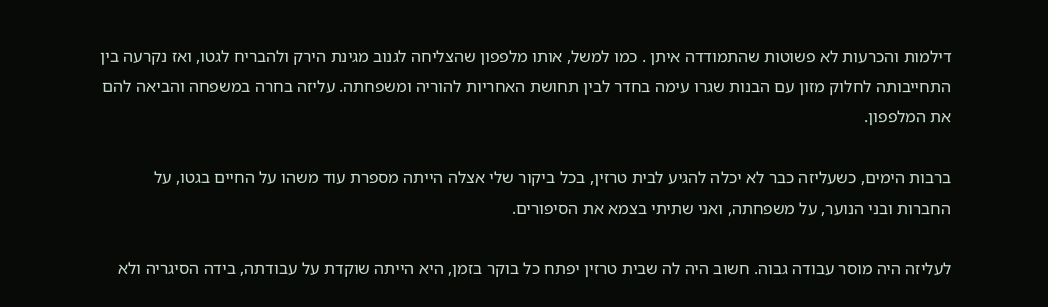דילמות והכרעות לא פשוטות שהתמודדה איתן . כמו למשל, אותו מלפפון שהצליחה לגנוב מגינת הירק ולהבריח לגטו, ואז נקרעה בין התחייבותה לחלוק מזון עם הבנות שגרו עימה בחדר לבין תחושת האחריות להוריה ומשפחתה. עליזה בחרה במשפחה והביאה להם את המלפפון.

ברבות הימים, כשעליזה כבר לא יכלה להגיע לבית טרזין, בכל ביקור שלי אצלה הייתה מספרת עוד משהו על החיים בגטו, על החברות ובני הנוער, על משפחתה, ואני שתיתי בצמא את הסיפורים.

לעליזה היה מוסר עבודה גבוה. חשוב היה לה שבית טרזין יפתח כל בוקר בזמן, היא הייתה שוקדת על עבודתה, בידה הסיגריה ולא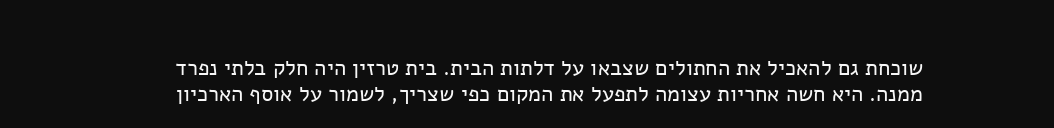שוכחת גם להאכיל את החתולים שצבאו על דלתות הבית. בית טרזין היה חלק בלתי נפרד ממנה. היא חשה אחריות עצומה לתפעל את המקום כפי שצריך, לשמור על אוסף הארכיון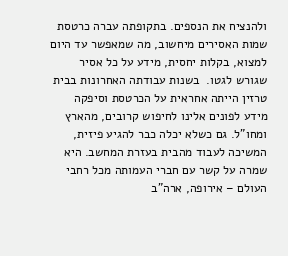ולהנציח את הנספים. בתקופתה עברה כרטסת שמות האסירים מיחשוב, מה שמאפשר עד היום למצוא, בקלות יחסית, מידע על כל אסיר שגורש לגטו.  בשנות עבודתה האחרונות בבית טרזין הייתה אחראית על הכרטסת וסיפקה מידע לפונים אלינו לחיפוש קרובים, מהארץ ומחו"ל. גם כשלא יכלה כבר להגיע פיזית, המשיכה לעבוד מהבית בעזרת המחשב. היא שמרה על קשר עם חברי העמותה מכל רחבי העולם – אירופה, ארה"ב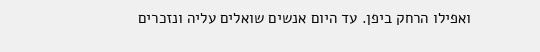ואפילו הרחק ביפן. עד היום אנשים שואלים עליה ונזכרים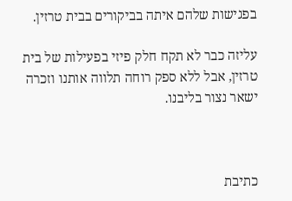בפגישות שלהם איתה בביקורים בבית טרזין.

עליזה כבר לא תקח חלק פיזי בפעילות של בית טרזין, אבל ללא ספק רוחה תלווה אותנו וזכרה ישאר נצור בליבנו.



כתיבת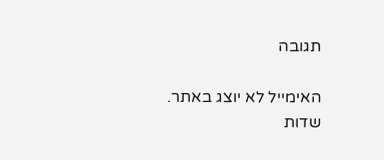תגובה

האימייל לא יוצג באתר. שדות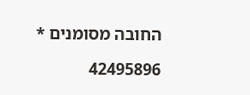החובה מסומנים *

42495896